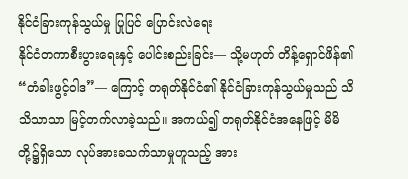နိုင်ငံခြားကုန်သွယ်မှု ပြုပြင် ပြောင်းလဲရေး
နိုင်ငံတကာစီးပွားရေးနှင့် ပေါင်းစည်းခြင်း— သို့မဟုတ် တိန့်ရှောင်ဖိန်၏ “တံခါးဖွင့်ဝါဒ”— ကြောင့် တရုတ်နိုင်ငံ၏ နိုင်ငံခြားကုန်သွယ်မှုသည် သိသိသာသာ မြင့်တက်လာခဲ့သည်။ အကယ်၍ တရုတ်နိုင်ငံအနေဖြင့် မိမိတို့၌ရှိသော လုပ်အားခသက်သာမှုဟူသည့် အား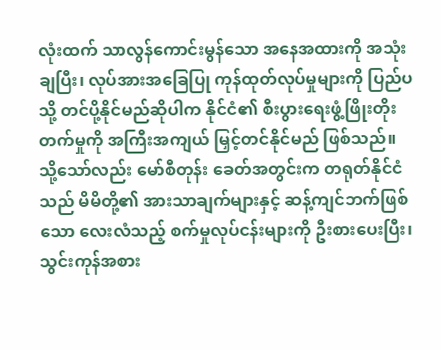လုံးထက် သာလွန်ကောင်းမွန်သော အနေအထားကို အသုံးချပြီး၊ လုပ်အားအခြေပြု ကုန်ထုတ်လုပ်မှုများကို ပြည်ပသို့ တင်ပို့နိုင်မည်ဆိုပါက နိုင်ငံ၏ စီးပွားရေးဖွံ့ဖြိုးတိုးတက်မှုကို အကြီးအကျယ် မြှင့်တင်နိုင်မည် ဖြစ်သည်။
သို့သော်လည်း မော်စီတုန်း ခေတ်အတွင်းက တရုတ်နိုင်ငံသည် မိမိတို့၏ အားသာချက်များနှင့် ဆန့်ကျင်ဘက်ဖြစ်သော လေးလံသည့် စက်မှုလုပ်ငန်းများကို ဦးစားပေးပြီး၊ သွင်းကုန်အစား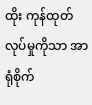ထိုး ကုန်ထုတ်လုပ်မှုကိုသာ အာရုံစိုက်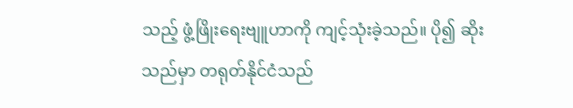သည့် ဖွံ့ဖြိုးရေးဗျူဟာကို ကျင့်သုံးခဲ့သည်။ ပို၍ ဆိုးသည်မှာ တရုတ်နိုင်ငံသည်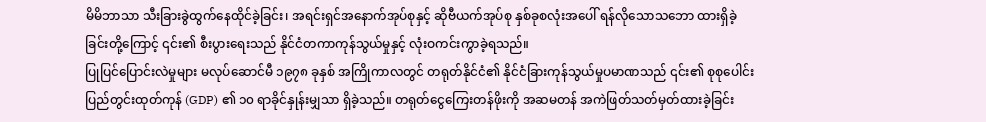မိမိဘာသာ သီးခြားခွဲထွက်နေထိုင်ခဲ့ခြင်း၊ အရင်းရှင်အနောက်အုပ်စုနှင့် ဆိုဗီယက်အုပ်စု နှစ်ခုစလုံးအပေါ် ရန်လိုသောသဘော ထားရှိခဲ့ခြင်းတို့ကြောင့် ၎င်း၏ စီးပွားရေးသည် နိုင်ငံတကာကုန်သွယ်မှုနှင့် လုံးဝကင်းကွာခဲ့ရသည်။
ပြုပြင်ပြောင်းလဲမှုများ မလုပ်ဆောင်မီ ၁၉၇၈ ခုနှစ် အကြိုကာလတွင် တရုတ်နိုင်ငံ၏ နိုင်ငံခြားကုန်သွယ်မှုပမာဏသည် ၎င်း၏ စုစုပေါင်းပြည်တွင်းထုတ်ကုန် (GDP) ၏ ၁၀ ရာခိုင်နှုန်းမျှသာ ရှိခဲ့သည်။ တရုတ်ငွေကြေးတန်ဖိုးကို အဆမတန် အကဲဖြတ်သတ်မှတ်ထားခဲ့ခြင်း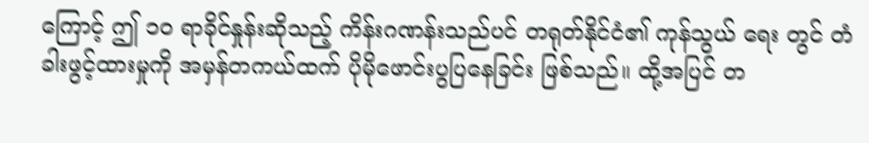ကြောင့် ဤ ၁၀ ရာခိုင်နှုန်းဆိုသည့် ကိန်းဂဏန်းသည်ပင် တရုတ်နိုင်ငံ၏ ကုန်သွယ် ရေး တွင် တံခါးဖွင့်ထားမှုကို အမှန်တကယ်ထက် ပိုမိုဖောင်းပွပြနေခြင်း ဖြစ်သည်။ ထို့အပြင် တ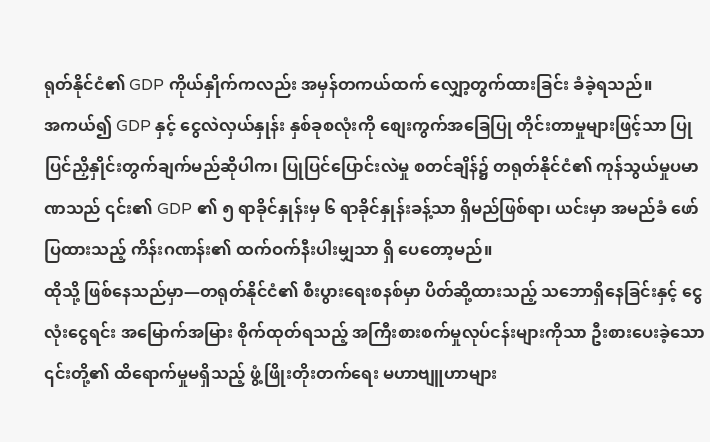ရုတ်နိုင်ငံ၏ GDP ကိုယ်နှိုက်ကလည်း အမှန်တကယ်ထက် လျှော့တွက်ထားခြင်း ခံခဲ့ရသည်။
အကယ်၍ GDP နှင့် ငွေလဲလှယ်နှုန်း နှစ်ခုစလုံးကို စျေးကွက်အခြေပြု တိုင်းတာမှုများဖြင့်သာ ပြုပြင်ညှိနှိုင်းတွက်ချက်မည်ဆိုပါက၊ ပြုပြင်ပြောင်းလဲမှု စတင်ချိန်၌ တရုတ်နိုင်ငံ၏ ကုန်သွယ်မှုပမာဏသည် ၎င်း၏ GDP ၏ ၅ ရာခိုင်နှုန်းမှ ၆ ရာခိုင်နှုန်းခန့်သာ ရှိမည်ဖြစ်ရာ၊ ယင်းမှာ အမည်ခံ ဖော်ပြထားသည့် ကိန်းဂဏန်း၏ ထက်ဝက်နီးပါးမျှသာ ရှိ ပေတော့မည်။
ထိုသို့ ဖြစ်နေသည်မှာ—တရုတ်နိုင်ငံ၏ စီးပွားရေးစနစ်မှာ ပိတ်ဆို့ထားသည့် သဘောရှိနေခြင်းနှင့် ငွေလုံးငွေရင်း အမြောက်အမြား စိုက်ထုတ်ရသည့် အကြီးစားစက်မှုလုပ်ငန်းများကိုသာ ဦးစားပေးခဲ့သော ၎င်းတို့၏ ထိရောက်မှုမရှိသည့် ဖွံ့ဖြိုးတိုးတက်ရေး မဟာဗျူဟာများ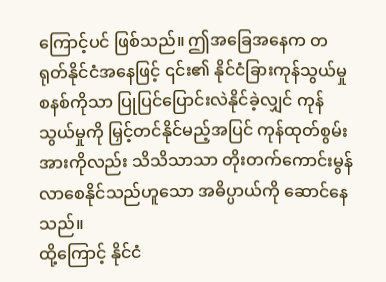ကြောင့်ပင် ဖြစ်သည်။ ဤအခြေအနေက တရုတ်နိုင်ငံအနေဖြင့် ၎င်း၏ နိုင်ငံခြားကုန်သွယ်မှုစနစ်ကိုသာ ပြုပြင်ပြောင်းလဲနိုင်ခဲ့လျှင် ကုန်သွယ်မှုကို မြှင့်တင်နိုင်မည့်အပြင် ကုန်ထုတ်စွမ်းအားကိုလည်း သိသိသာသာ တိုးတက်ကောင်းမွန်လာစေနိုင်သည်ဟူသော အဓိပ္ပာယ်ကို ဆောင်နေသည်။
ထို့ကြောင့် နိုင်ငံ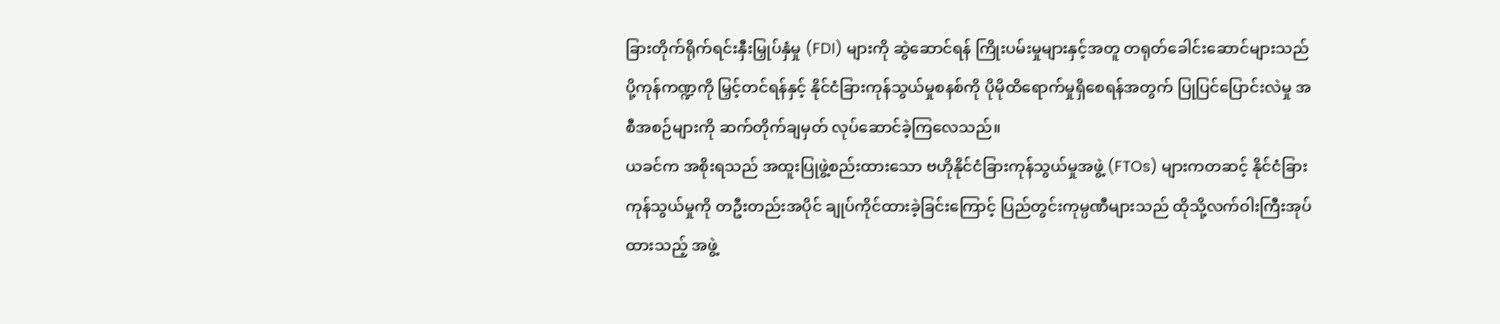ခြားတိုက်ရိုက်ရင်းနှီးမြှုပ်နှံမှု (FDI) များကို ဆွဲဆောင်ရန် ကြိုးပမ်းမှုများနှင့်အတူ တရုတ်ခေါင်းဆောင်များသည် ပို့ကုန်ကဏ္ဍကို မြှင့်တင်ရန်နှင့် နိုင်ငံခြားကုန်သွယ်မှုစနစ်ကို ပိုမိုထိရောက်မှုရှိစေရန်အတွက် ပြုပြင်ပြောင်းလဲမှု အစီအစဉ်များကို ဆက်တိုက်ချမှတ် လုပ်ဆောင်ခဲ့ကြလေသည်။
ယခင်က အစိုးရသည် အထူးပြုဖွဲ့စည်းထားသော ဗဟိုနိုင်ငံခြားကုန်သွယ်မှုအဖွဲ့ (FTOs) များကတဆင့် နိုင်ငံခြားကုန်သွယ်မှုကို တဦးတည်းအပိုင် ချုပ်ကိုင်ထားခဲ့ခြင်းကြောင့် ပြည်တွင်းကုမ္ပဏီများသည် ထိုသို့လက်ဝါးကြီးအုပ်ထားသည့် အဖွဲ့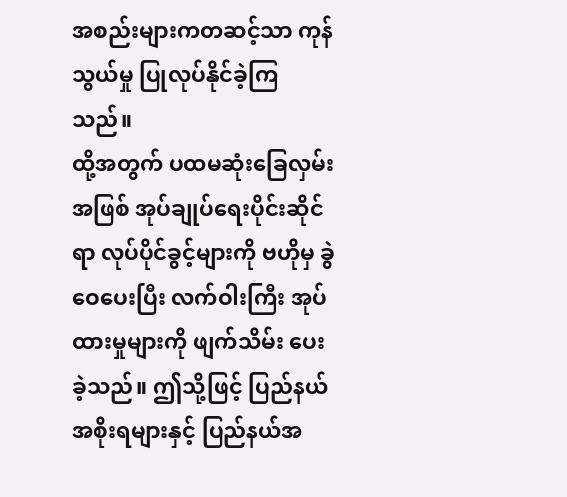အစည်းများကတဆင့်သာ ကုန်သွယ်မှု ပြုလုပ်နိုင်ခဲ့ကြသည်။
ထို့အတွက် ပထမဆုံးခြေလှမ်းအဖြစ် အုပ်ချုပ်ရေးပိုင်းဆိုင်ရာ လုပ်ပိုင်ခွင့်များကို ဗဟိုမှ ခွဲဝေပေးပြီး လက်ဝါးကြီး အုပ်ထားမှုများကို ဖျက်သိမ်း ပေးခဲ့သည်။ ဤသို့ဖြင့် ပြည်နယ်အစိုးရများနှင့် ပြည်နယ်အ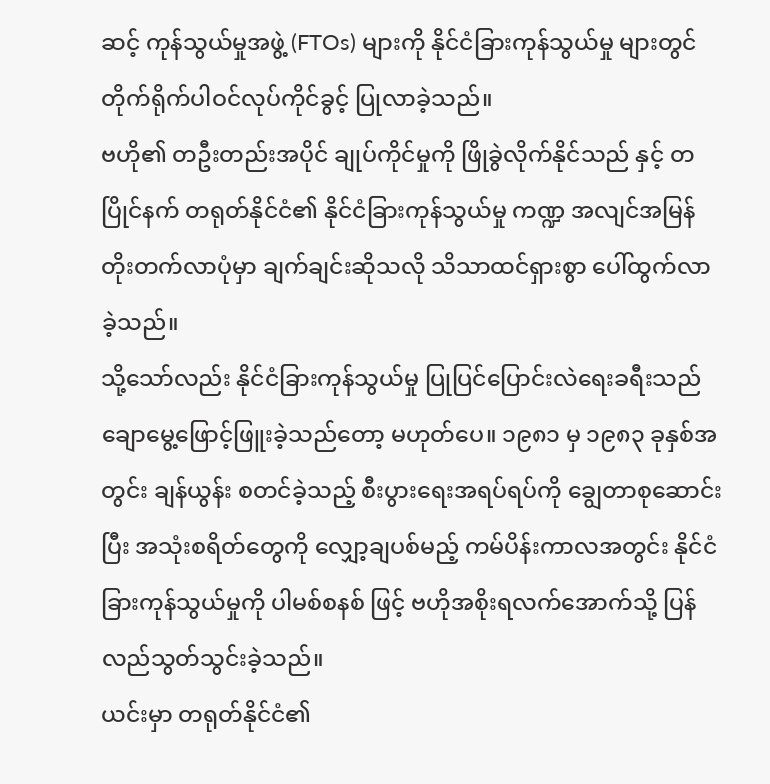ဆင့် ကုန်သွယ်မှုအဖွဲ့ (FTOs) များကို နိုင်ငံခြားကုန်သွယ်မှု များတွင် တိုက်ရိုက်ပါဝင်လုပ်ကိုင်ခွင့် ပြုလာခဲ့သည်။
ဗဟို၏ တဦးတည်းအပိုင် ချုပ်ကိုင်မှုကို ဖြိုခွဲလိုက်နိုင်သည် နှင့် တပြိုင်နက် တရုတ်နိုင်ငံ၏ နိုင်ငံခြားကုန်သွယ်မှု ကဏ္ဍ အလျင်အမြန် တိုးတက်လာပုံမှာ ချက်ချင်းဆိုသလို သိသာထင်ရှားစွာ ပေါ်ထွက်လာခဲ့သည်။
သို့သော်လည်း နိုင်ငံခြားကုန်သွယ်မှု ပြုပြင်ပြောင်းလဲရေးခရီးသည် ချောမွေ့ဖြောင့်ဖြူးခဲ့သည်တော့ မဟုတ်ပေ။ ၁၉၈၁ မှ ၁၉၈၃ ခုနှစ်အတွင်း ချန်ယွန်း စတင်ခဲ့သည့် စီးပွားရေးအရပ်ရပ်ကို ချွေတာစုဆောင်းပြီး အသုံးစရိတ်တွေကို လျှော့ချပစ်မည့် ကမ်ပိန်းကာလအတွင်း နိုင်ငံခြားကုန်သွယ်မှုကို ပါမစ်စနစ် ဖြင့် ဗဟိုအစိုးရလက်အောက်သို့ ပြန်လည်သွတ်သွင်းခဲ့သည်။
ယင်းမှာ တရုတ်နိုင်ငံ၏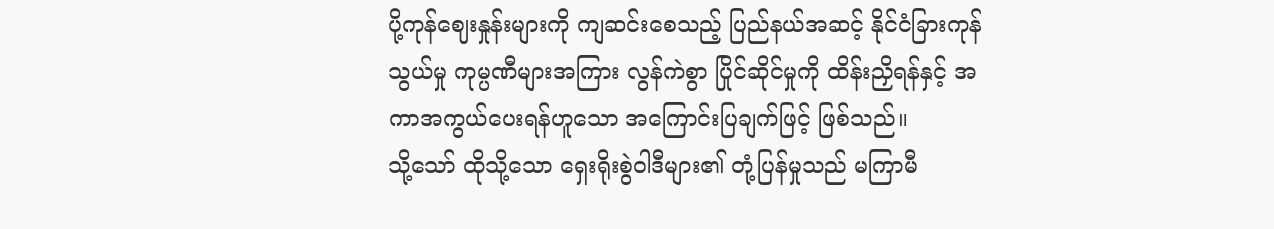ပို့ကုန်ဈေးနှုန်းများကို ကျဆင်းစေသည့် ပြည်နယ်အဆင့် နိုင်ငံခြားကုန်သွယ်မှု ကုမ္ပဏီများအကြား လွန်ကဲစွာ ပြိုင်ဆိုင်မှုကို ထိန်းညှိရန်နှင့် အကာအကွယ်ပေးရန်ဟူသော အကြောင်းပြချက်ဖြင့် ဖြစ်သည်။
သို့သော် ထိုသို့သော ရှေးရိုးစွဲဝါဒီများ၏ တုံ့ပြန်မှုသည် မကြာမီ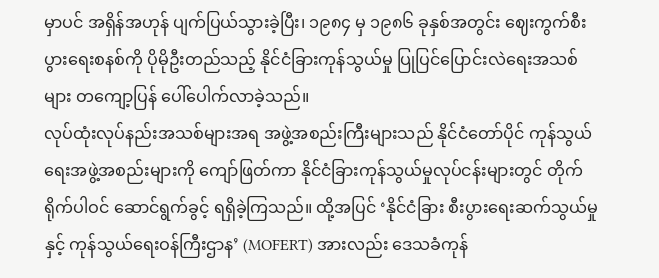မှာပင် အရှိန်အဟုန် ပျက်ပြယ်သွားခဲ့ပြီး၊ ၁၉၈၄ မှ ၁၉၈၆ ခုနှစ်အတွင်း ဈေးကွက်စီးပွားရေးစနစ်ကို ပိုမိုဦးတည်သည့် နိုင်ငံခြားကုန်သွယ်မှု ပြုပြင်ပြောင်းလဲရေးအသစ်များ တကျော့ပြန် ပေါ်ပေါက်လာခဲ့သည်။
လုပ်ထုံးလုပ်နည်းအသစ်များအရ အဖွဲ့အစည်းကြီးများသည် နိုင်ငံတော်ပိုင် ကုန်သွယ်ရေးအဖွဲ့အစည်းများကို ကျော်ဖြတ်ကာ နိုင်ငံခြားကုန်သွယ်မှုလုပ်ငန်းများတွင် တိုက်ရိုက်ပါဝင် ဆောင်ရွက်ခွင့် ရရှိခဲ့ကြသည်။ ထို့အပြင် ‘နိုင်ငံခြား စီးပွားရေးဆက်သွယ်မှုနှင့် ကုန်သွယ်ရေးဝန်ကြီးဌာန’ (MOFERT) အားလည်း ဒေသခံကုန်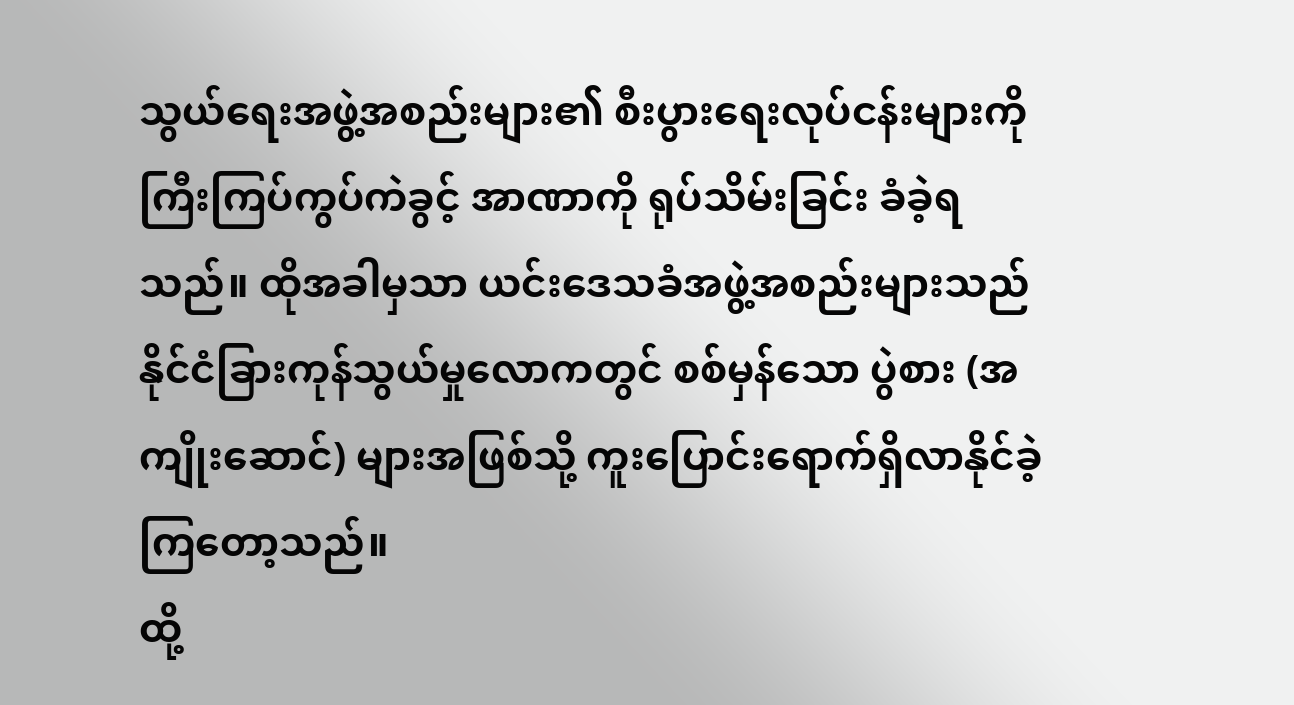သွယ်ရေးအဖွဲ့အစည်းများ၏ စီးပွားရေးလုပ်ငန်းများကို ကြီးကြပ်ကွပ်ကဲခွင့် အာဏာကို ရုပ်သိမ်းခြင်း ခံခဲ့ရသည်။ ထိုအခါမှသာ ယင်းဒေသခံအဖွဲ့အစည်းများသည် နိုင်ငံခြားကုန်သွယ်မှုလောကတွင် စစ်မှန်သော ပွဲစား (အကျိုးဆောင်) များအဖြစ်သို့ ကူးပြောင်းရောက်ရှိလာနိုင်ခဲ့ကြတော့သည်။
ထို့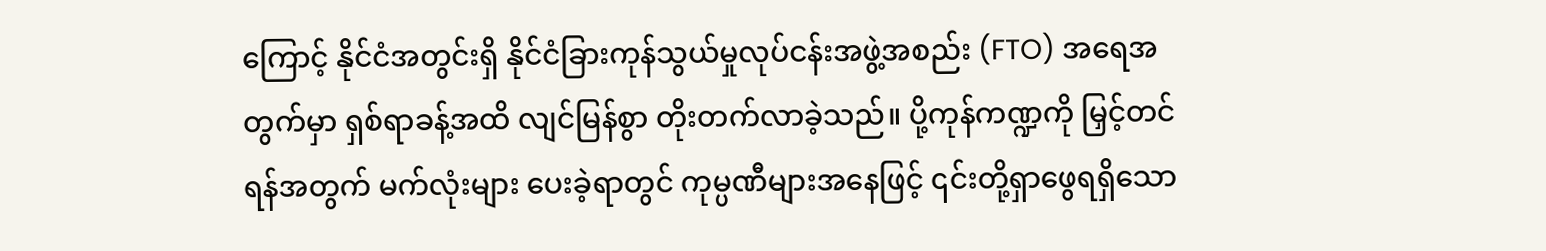ကြောင့် နိုင်ငံအတွင်းရှိ နိုင်ငံခြားကုန်သွယ်မှုလုပ်ငန်းအဖွဲ့အစည်း (FTO) အရေအတွက်မှာ ရှစ်ရာခန့်အထိ လျင်မြန်စွာ တိုးတက်လာခဲ့သည်။ ပို့ကုန်ကဏ္ဍကို မြှင့်တင်ရန်အတွက် မက်လုံးများ ပေးခဲ့ရာတွင် ကုမ္ပဏီများအနေဖြင့် ၎င်းတို့ရှာဖွေရရှိသော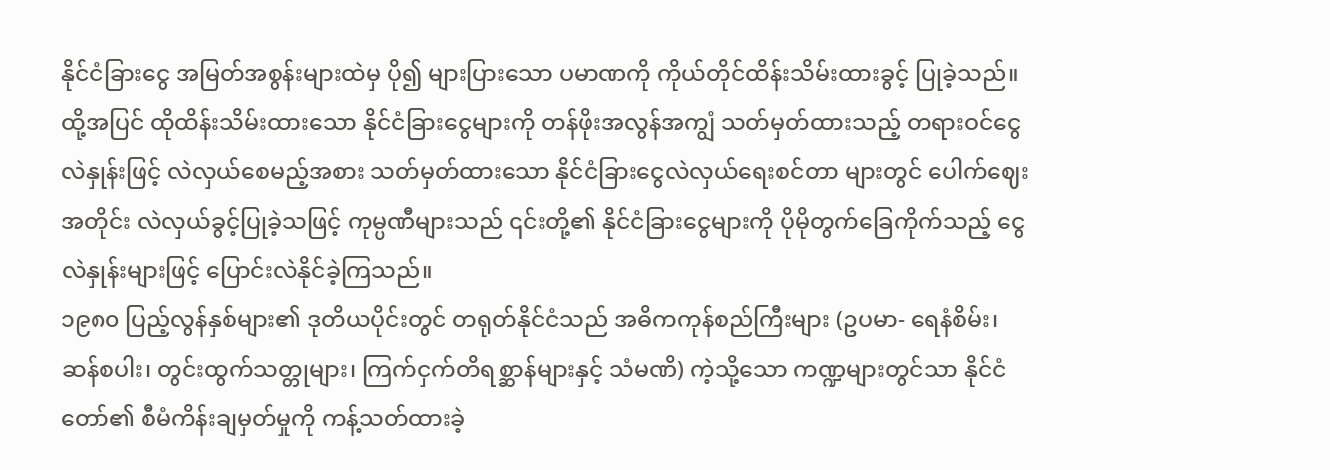နိုင်ငံခြားငွေ အမြတ်အစွန်းများထဲမှ ပို၍ များပြားသော ပမာဏကို ကိုယ်တိုင်ထိန်းသိမ်းထားခွင့် ပြုခဲ့သည်။ ထို့အပြင် ထိုထိန်းသိမ်းထားသော နိုင်ငံခြားငွေများကို တန်ဖိုးအလွန်အကျွံ သတ်မှတ်ထားသည့် တရားဝင်ငွေလဲနှုန်းဖြင့် လဲလှယ်စေမည့်အစား သတ်မှတ်ထားသော နိုင်ငံခြားငွေလဲလှယ်ရေးစင်တာ များတွင် ပေါက်ဈေးအတိုင်း လဲလှယ်ခွင့်ပြုခဲ့သဖြင့် ကုမ္ပဏီများသည် ၎င်းတို့၏ နိုင်ငံခြားငွေများကို ပိုမိုတွက်ခြေကိုက်သည့် ငွေလဲနှုန်းများဖြင့် ပြောင်းလဲနိုင်ခဲ့ကြသည်။
၁၉၈၀ ပြည့်လွန်နှစ်များ၏ ဒုတိယပိုင်းတွင် တရုတ်နိုင်ငံသည် အဓိကကုန်စည်ကြီးများ (ဥပမာ- ရေနံစိမ်း၊ ဆန်စပါး၊ တွင်းထွက်သတ္တုများ၊ ကြက်ငှက်တိရစ္ဆာန်များနှင့် သံမဏိ) ကဲ့သို့သော ကဏ္ဍများတွင်သာ နိုင်ငံတော်၏ စီမံကိန်းချမှတ်မှုကို ကန့်သတ်ထားခဲ့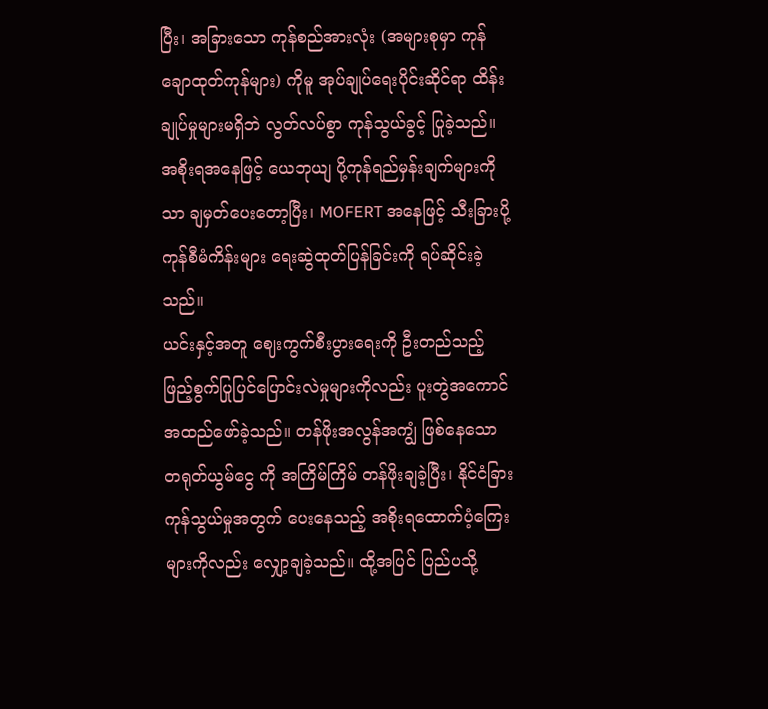ပြီး၊ အခြားသော ကုန်စည်အားလုံး (အများစုမှာ ကုန်ချောထုတ်ကုန်များ) ကိုမူ အုပ်ချုပ်ရေးပိုင်းဆိုင်ရာ ထိန်းချုပ်မှုများမရှိဘဲ လွတ်လပ်စွာ ကုန်သွယ်ခွင့် ပြုခဲ့သည်။ အစိုးရအနေဖြင့် ယေဘုယျ ပို့ကုန်ရည်မှန်းချက်များကိုသာ ချမှတ်ပေးတော့ပြီး၊ MOFERT အနေဖြင့် သီးခြားပို့ကုန်စီမံကိန်းများ ရေးဆွဲထုတ်ပြန်ခြင်းကို ရပ်ဆိုင်းခဲ့သည်။
ယင်းနှင့်အတူ ဈေးကွက်စီးပွားရေးကို ဦးတည်သည့် ဖြည့်စွက်ပြုပြင်ပြောင်းလဲမှုများကိုလည်း ပူးတွဲအကောင်အထည်ဖော်ခဲ့သည်။ တန်ဖိုးအလွန်အကျွံ ဖြစ်နေသော တရုတ်ယွမ်ငွေ ကို အကြိမ်ကြိမ် တန်ဖိုးချခဲ့ပြီး၊ နိုင်ငံခြားကုန်သွယ်မှုအတွက် ပေးနေသည့် အစိုးရထောက်ပံ့ကြေးများကိုလည်း လျှော့ချခဲ့သည်။ ထို့အပြင် ပြည်ပသို့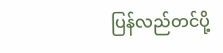ပြန်လည်တင်ပို့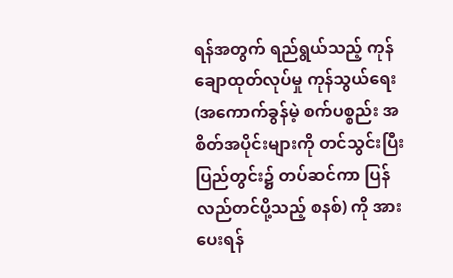ရန်အတွက် ရည်ရွယ်သည့် ကုန်ချောထုတ်လုပ်မှု ကုန်သွယ်ရေး (အကောက်ခွန်မဲ့ စက်ပစ္စည်း အစိတ်အပိုင်းများကို တင်သွင်းပြီး ပြည်တွင်း၌ တပ်ဆင်ကာ ပြန်လည်တင်ပို့သည့် စနစ်) ကို အားပေးရန်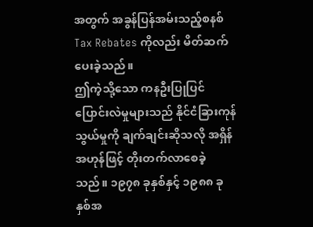အတွက် အခွန်ပြန်အမ်းသည့်စနစ် Tax Rebates ကိုလည်း မိတ်ဆက်ပေးခဲ့သည်။
ဤကဲ့သို့သော ကနဦးပြုပြင်ပြောင်းလဲမှုများသည် နိုင်ငံခြားကုန်သွယ်မှုကို ချက်ချင်းဆိုသလို အရှိန်အဟုန်ဖြင့် တိုးတက်လာစေခဲ့သည်။ ၁၉၇၈ ခုနှစ်နှင့် ၁၉၈၈ ခုနှစ်အ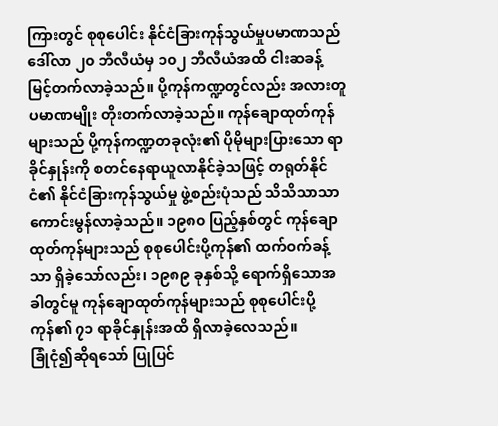ကြားတွင် စုစုပေါင်း နိုင်ငံခြားကုန်သွယ်မှုပမာဏသည် ဒေါ်လာ ၂၀ ဘီလီယံမှ ၁၀၂ ဘီလီယံအထိ ငါးဆခန့် မြင့်တက်လာခဲ့သည်။ ပို့ကုန်ကဏ္ဍတွင်လည်း အလားတူ ပမာဏမျိုး တိုးတက်လာခဲ့သည်။ ကုန်ချောထုတ်ကုန်များသည် ပို့ကုန်ကဏ္ဍတခုလုံး၏ ပိုမိုများပြားသော ရာခိုင်နှုန်းကို စတင်နေရာယူလာနိုင်ခဲ့သဖြင့် တရုတ်နိုင်ငံ၏ နိုင်ငံခြားကုန်သွယ်မှု ဖွဲ့စည်းပုံသည် သိသိသာသာ ကောင်းမွန်လာခဲ့သည်။ ၁၉၈၀ ပြည့်နှစ်တွင် ကုန်ချောထုတ်ကုန်များသည် စုစုပေါင်းပို့ကုန်၏ ထက်ဝက်ခန့်သာ ရှိခဲ့သော်လည်း၊ ၁၉၈၉ ခုနှစ်သို့ ရောက်ရှိသောအခါတွင်မူ ကုန်ချောထုတ်ကုန်များသည် စုစုပေါင်းပို့ကုန်၏ ၇၁ ရာခိုင်နှုန်းအထိ ရှိလာခဲ့လေသည်။
ခြုံငုံ၍ဆိုရသော် ပြုပြင်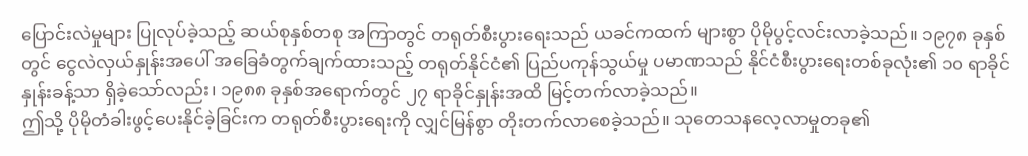ပြောင်းလဲမှုများ ပြုလုပ်ခဲ့သည့် ဆယ်စုနှစ်တစု အကြာတွင် တရုတ်စီးပွားရေးသည် ယခင်ကထက် များစွာ ပိုမိုပွင့်လင်းလာခဲ့သည်။ ၁၉၇၈ ခုနှစ်တွင် ငွေလဲလှယ်နှုန်းအပေါ် အခြေခံတွက်ချက်ထားသည့် တရုတ်နိုင်ငံ၏ ပြည်ပကုန်သွယ်မှု ပမာဏသည် နိုင်ငံစီးပွားရေးတစ်ခုလုံး၏ ၁၀ ရာခိုင်နှုန်းခန့်သာ ရှိခဲ့သော်လည်း၊ ၁၉၈၈ ခုနှစ်အရောက်တွင် ၂၇ ရာခိုင်နှုန်းအထိ မြင့်တက်လာခဲ့သည်။
ဤသို့ ပိုမိုတံခါးဖွင့်ပေးနိုင်ခဲ့ခြင်းက တရုတ်စီးပွားရေးကို လျှင်မြန်စွာ တိုးတက်လာစေခဲ့သည်။ သုတေသနလေ့လာမှုတခု၏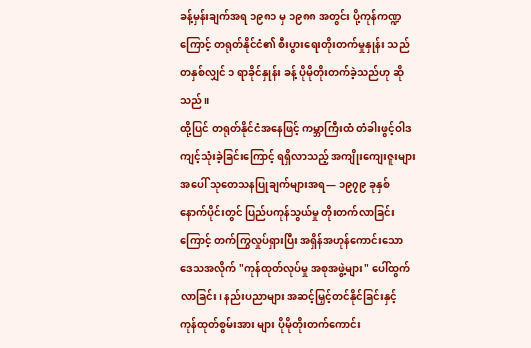ခန့်မှန်းချက်အရ ၁၉၈၁ မှ ၁၉၈၈ အတွင်း ပို့ကုန်ကဏ္ဍကြောင့် တရုတ်နိုင်ငံ၏ စီးပွားရေးတိုးတက်မှုနှုန်း သည် တနှစ်လျှင် ၁ ရာခိုင်နှုန်း ခန့် ပိုမိုတိုးတက်ခဲ့သည်ဟု ဆိုသည်။
ထို့ပြင် တရုတ်နိုင်ငံအနေဖြင့် ကမ္ဘာကြီးထံ တံခါးဖွင့်ဝါဒ ကျင့်သုံးခဲ့ခြင်းကြောင့် ရရှိလာသည့် အကျိုးကျေးဇူးများအပေါ် သုတေသနပြုချက်များအရ— ၁၉၇၉ ခုနှစ်နောက်ပိုင်းတွင် ပြည်ပကုန်သွယ်မှု တိုးတက်လာခြင်းကြောင့် တက်ကြွလှုပ်ရှားပြီး အရှိန်အဟုန်ကောင်းသော ဒေသအလိုက် "ကုန်ထုတ်လုပ်မှု အစုအဖွဲ့များ" ပေါ်ထွက်လာခြင်း၊ နည်းပညာများ အဆင့်မြှင့်တင်နိုင်ခြင်းနှင့် ကုန်ထုတ်စွမ်းအား များ ပိုမိုတိုးတက်ကောင်း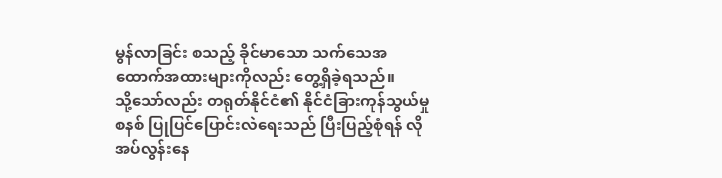မွန်လာခြင်း စသည့် ခိုင်မာသော သက်သေအထောက်အထားများကိုလည်း တွေ့ရှိခဲ့ရသည်။
သို့သော်လည်း တရုတ်နိုင်ငံ၏ နိုင်ငံခြားကုန်သွယ်မှုစနစ် ပြုပြင်ပြောင်းလဲရေးသည် ပြီးပြည့်စုံရန် လိုအပ်လွန်းနေ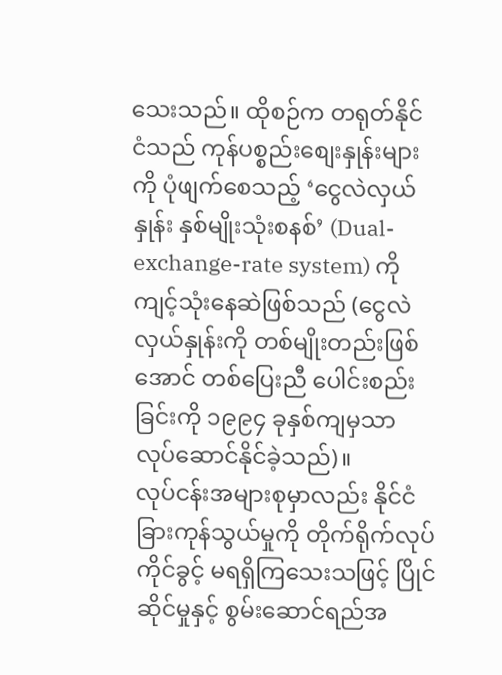သေးသည်။ ထိုစဉ်က တရုတ်နိုင်ငံသည် ကုန်ပစ္စည်းစျေးနှုန်းများကို ပုံဖျက်စေသည့် ‘ငွေလဲလှယ်နှုန်း နှစ်မျိုးသုံးစနစ်’ (Dual-exchange-rate system) ကို ကျင့်သုံးနေဆဲဖြစ်သည် (ငွေလဲလှယ်နှုန်းကို တစ်မျိုးတည်းဖြစ်အောင် တစ်ပြေးညီ ပေါင်းစည်းခြင်းကို ၁၉၉၄ ခုနှစ်ကျမှသာ လုပ်ဆောင်နိုင်ခဲ့သည်)။
လုပ်ငန်းအများစုမှာလည်း နိုင်ငံခြားကုန်သွယ်မှုကို တိုက်ရိုက်လုပ်ကိုင်ခွင့် မရရှိကြသေးသဖြင့် ပြိုင်ဆိုင်မှုနှင့် စွမ်းဆောင်ရည်အ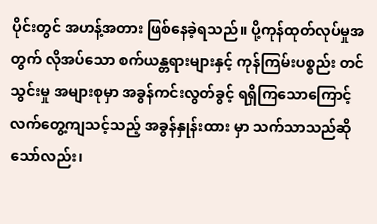ပိုင်းတွင် အဟန့်အတား ဖြစ်နေခဲ့ရသည်။ ပို့ကုန်ထုတ်လုပ်မှုအတွက် လိုအပ်သော စက်ယန္တရားများနှင့် ကုန်ကြမ်းပစ္စည်း တင်သွင်းမှု အများစုမှာ အခွန်ကင်းလွတ်ခွင့် ရရှိကြသောကြောင့် လက်တွေ့ကျသင့်သည့် အခွန်နှုန်းထား မှာ သက်သာသည်ဆိုသော်လည်း၊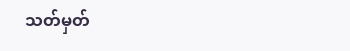သတ်မှတ်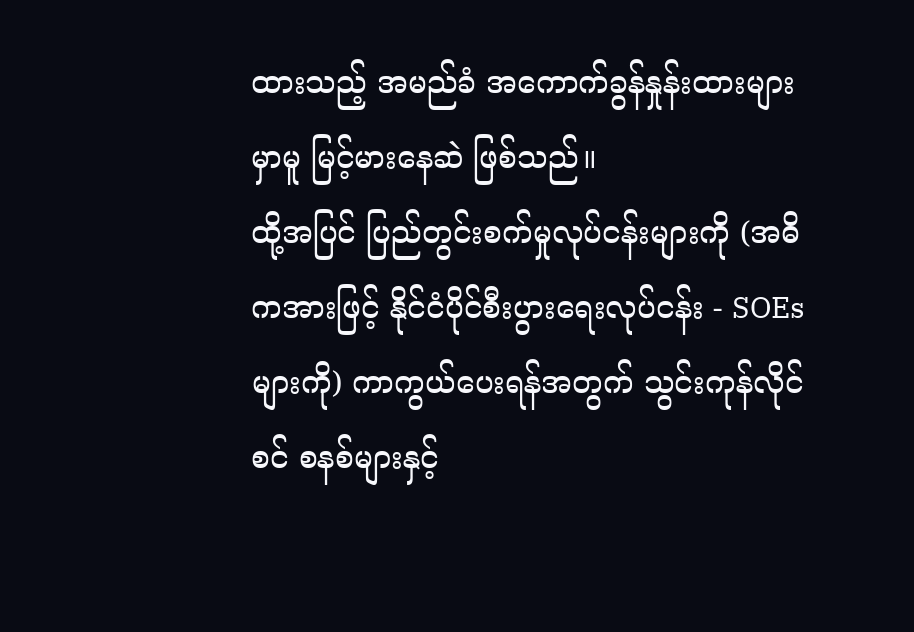ထားသည့် အမည်ခံ အကောက်ခွန်နှုန်းထားများ မှာမူ မြင့်မားနေဆဲ ဖြစ်သည်။
ထို့အပြင် ပြည်တွင်းစက်မှုလုပ်ငန်းများကို (အဓိကအားဖြင့် နိုင်ငံပိုင်စီးပွားရေးလုပ်ငန်း - SOEs များကို) ကာကွယ်ပေးရန်အတွက် သွင်းကုန်လိုင်စင် စနစ်များနှင့်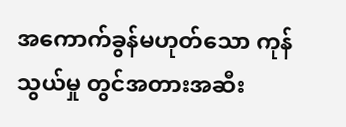အကောက်ခွန်မဟုတ်သော ကုန်သွယ်မှု တွင်အတားအဆီး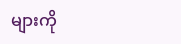များကို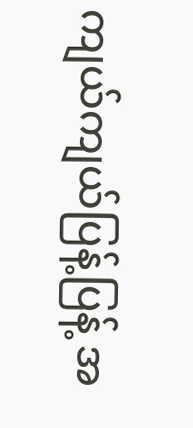ကျယ်ကျယ်ပြန့်ပြန့် အ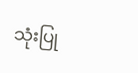သုံးပြု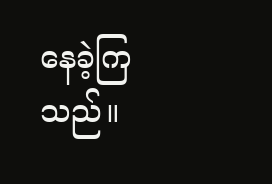နေခဲ့ကြသည်။